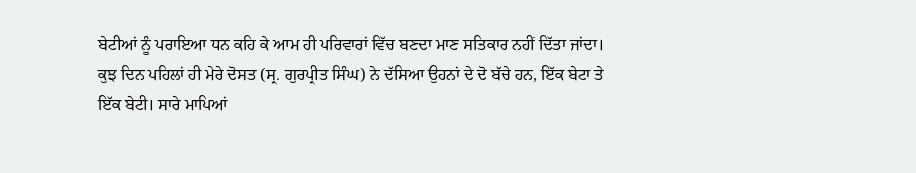ਬੇਟੀਆਂ ਨੂੰ ਪਰਾਇਆ ਧਨ ਕਹਿ ਕੇ ਆਮ ਹੀ ਪਰਿਵਾਰਾਂ ਵਿੱਚ ਬਣਦਾ ਮਾਣ ਸਤਿਕਾਰ ਨਹੀਂ ਦਿੱਤਾ ਜਾਂਦਾ। ਕੁਝ ਦਿਨ ਪਹਿਲਾਂ ਹੀ ਮੇਰੇ ਦੋਸਤ (ਸ੍ਰ. ਗੁਰਪ੍ਰੀਤ ਸਿੰਘ) ਨੇ ਦੱਸਿਆ ਉਹਨਾਂ ਦੇ ਦੋ ਬੱਚੇ ਹਨ, ਇੱਕ ਬੇਟਾ ਤੇ ਇੱਕ ਬੇਟੀ। ਸਾਰੇ ਮਾਪਿਆਂ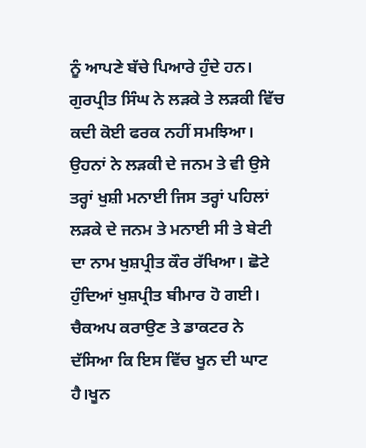ਨੂੰ ਆਪਣੇ ਬੱਚੇ ਪਿਆਰੇ ਹੁੰਦੇ ਹਨ। ਗੁਰਪ੍ਰੀਤ ਸਿੰਘ ਨੇ ਲੜਕੇ ਤੇ ਲੜਕੀ ਵਿੱਚ ਕਦੀ ਕੋਈ ਫਰਕ ਨਹੀਂ ਸਮਝਿਆ। ਉਹਨਾਂ ਨੇ ਲੜਕੀ ਦੇ ਜਨਮ ਤੇ ਵੀ ਉਸੇ ਤਰ੍ਹਾਂ ਖੁਸ਼ੀ ਮਨਾਈ ਜਿਸ ਤਰ੍ਹਾਂ ਪਹਿਲਾਂ ਲੜਕੇ ਦੇ ਜਨਮ ਤੇ ਮਨਾਈ ਸੀ ਤੇ ਬੇਟੀ ਦਾ ਨਾਮ ਖੁਸ਼ਪ੍ਰੀਤ ਕੌਰ ਰੱਖਿਆ। ਛੋਟੇ ਹੁੰਦਿਆਂ ਖੁਸ਼ਪ੍ਰੀਤ ਬੀਮਾਰ ਹੋ ਗਈ। ਚੈਕਅਪ ਕਰਾਉਣ ਤੇ ਡਾਕਟਰ ਨੇ ਦੱਸਿਆ ਕਿ ਇਸ ਵਿੱਚ ਖੂਨ ਦੀ ਘਾਟ ਹੈ।ਖੂਨ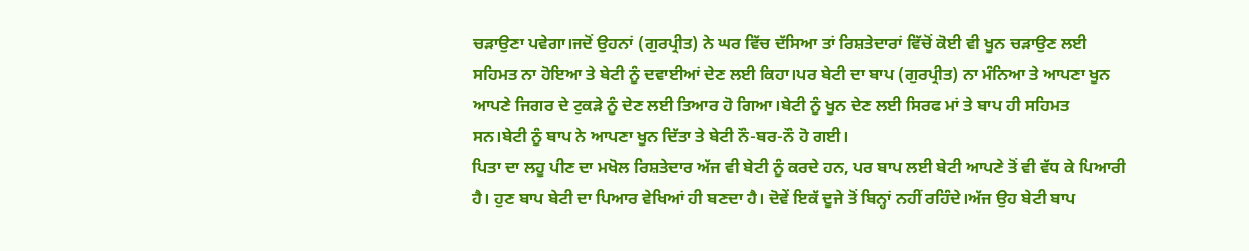ਚੜਾਉਣਾ ਪਵੇਗਾ।ਜਦੋਂ ਉਹਨਾਂ (ਗੁਰਪ੍ਰੀਤ) ਨੇ ਘਰ ਵਿੱਚ ਦੱਸਿਆ ਤਾਂ ਰਿਸ਼ਤੇਦਾਰਾਂ ਵਿੱਚੋਂ ਕੋਈ ਵੀ ਖੂਨ ਚੜਾਉਣ ਲਈ ਸਹਿਮਤ ਨਾ ਹੋਇਆ ਤੇ ਬੇਟੀ ਨੂੰ ਦਵਾਈਆਂ ਦੇਣ ਲਈ ਕਿਹਾ।ਪਰ ਬੇਟੀ ਦਾ ਬਾਪ (ਗੁਰਪ੍ਰੀਤ) ਨਾ ਮੰਨਿਆ ਤੇ ਆਪਣਾ ਖੂਨ ਆਪਣੇ ਜਿਗਰ ਦੇ ਟੁਕੜੇ ਨੂੰ ਦੇਣ ਲਈ ਤਿਆਰ ਹੋ ਗਿਆ।ਬੇਟੀ ਨੂੰ ਖੂਨ ਦੇਣ ਲਈ ਸਿਰਫ ਮਾਂ ਤੇ ਬਾਪ ਹੀ ਸਹਿਮਤ ਸਨ।ਬੇਟੀ ਨੂੰ ਬਾਪ ਨੇ ਆਪਣਾ ਖੂਨ ਦਿੱਤਾ ਤੇ ਬੇਟੀ ਨੌ-ਬਰ-ਨੌ ਹੋ ਗਈ।
ਪਿਤਾ ਦਾ ਲਹੂ ਪੀਣ ਦਾ ਮਖੋਲ ਰਿਸ਼ਤੇਦਾਰ ਅੱਜ ਵੀ ਬੇਟੀ ਨੂੰ ਕਰਦੇ ਹਨ, ਪਰ ਬਾਪ ਲਈ ਬੇਟੀ ਆਪਣੇ ਤੋਂ ਵੀ ਵੱਧ ਕੇ ਪਿਆਰੀ ਹੈ। ਹੁਣ ਬਾਪ ਬੇਟੀ ਦਾ ਪਿਆਰ ਵੇਖਿਆਂ ਹੀ ਬਣਦਾ ਹੈ। ਦੋਵੇਂ ਇਕੱ ਦੂਜੇ ਤੋਂ ਬਿਨ੍ਹਾਂ ਨਹੀਂ ਰਹਿੰਦੇ।ਅੱਜ ਉਹ ਬੇਟੀ ਬਾਪ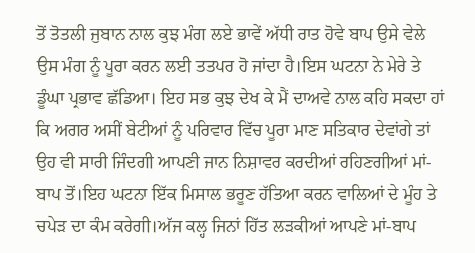ਤੋਂ ਤੋਤਲੀ ਜੁਬਾਨ ਨਾਲ ਕੁਝ ਮੰਗ ਲਏ ਭਾਵੇਂ ਅੱਧੀ ਰਾਤ ਹੋਵੇ ਬਾਪ ਉਸੇ ਵੇਲੇ ਉਸ ਮੰਗ ਨੂੰ ਪੂਰਾ ਕਰਨ ਲਈ ਤਤਪਰ ਹੋ ਜਾਂਦਾ ਹੈ।ਇਸ ਘਟਨਾ ਨੇ ਮੇਰੇ ਤੇ ਡੂੰਘਾ ਪ੍ਰਭਾਵ ਛੱਡਿਆ। ਇਹ ਸਭ ਕੁਝ ਦੇਖ ਕੇ ਮੈਂ ਦਾਅਵੇ ਨਾਲ ਕਹਿ ਸਕਦਾ ਹਾਂ ਕਿ ਅਗਰ ਅਸੀਂ ਬੇਟੀਆਂ ਨੂੰ ਪਰਿਵਾਰ ਵਿੱਚ ਪੂਰਾ ਮਾਣ ਸਤਿਕਾਰ ਦੇਵਾਂਗੇ ਤਾਂ ਉਹ ਵੀ ਸਾਰੀ ਜਿੰਦਗੀ ਆਪਣੀ ਜਾਨ ਨਿਸ਼ਾਵਰ ਕਰਦੀਆਂ ਰਹਿਣਗੀਆਂ ਮਾਂ-ਬਾਪ ਤੋਂ।ਇਹ ਘਟਨਾ ਇੱਕ ਮਿਸਾਲ ਭਰੂਣ ਹੱਤਿਆ ਕਰਨ ਵਾਲਿਆਂ ਦੇ ਮੂੰਹ ਤੇ ਚਪੇੜ ਦਾ ਕੰਮ ਕਰੇਗੀ।ਅੱਜ ਕਲ੍ਹ ਜਿਨਾਂ ਹਿੱਤ ਲੜਕੀਆਂ ਆਪਣੇ ਮਾਂ-ਬਾਪ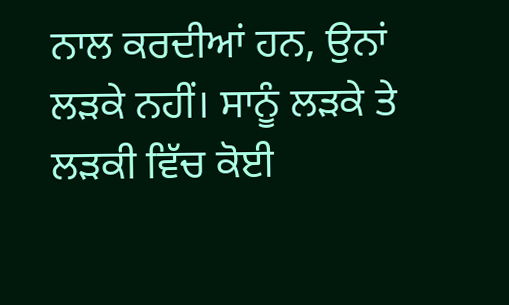ਨਾਲ ਕਰਦੀਆਂ ਹਨ, ਉਨਾਂ ਲੜਕੇ ਨਹੀਂ। ਸਾਨੂੰ ਲੜਕੇ ਤੇ ਲੜਕੀ ਵਿੱਚ ਕੋਈ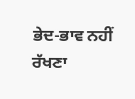ਭੇਦ-ਭਾਵ ਨਹੀਂ ਰੱਖਣਾ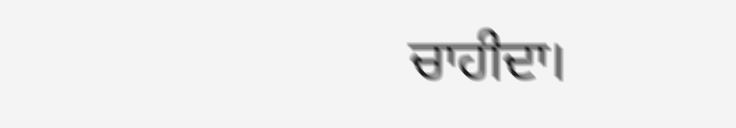ਚਾਹੀਦਾ।